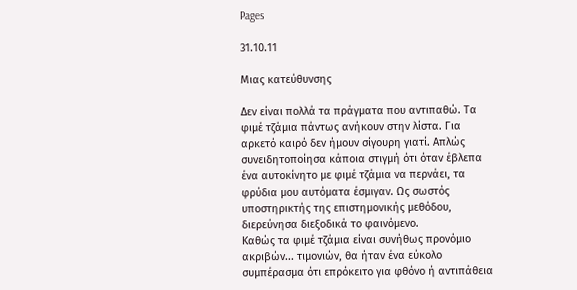Pages

31.10.11

Μιας κατεύθυνσης

Δεν είναι πολλά τα πράγματα που αντιπαθώ. Τα φιμέ τζάμια πάντως ανήκουν στην λίστα. Για αρκετό καιρό δεν ήμουν σίγουρη γιατί. Απλώς συνειδητοποίησα κάποια στιγμή ότι όταν έβλεπα ένα αυτοκίνητο με φιμέ τζάμια να περνάει, τα φρύδια μου αυτόματα έσμιγαν. Ως σωστός υποστηρικτής της επιστημονικής μεθόδου, διερεύνησα διεξοδικά το φαινόμενο.
Καθώς τα φιμέ τζάμια είναι συνήθως προνόμιο ακριβών... τιμονιών, θα ήταν ένα εύκολο συμπέρασμα ότι επρόκειτο για φθόνο ή αντιπάθεια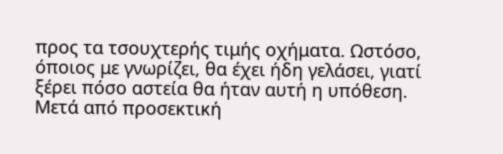προς τα τσουχτερής τιμής οχήματα. Ωστόσο, όποιος με γνωρίζει, θα έχει ήδη γελάσει, γιατί ξέρει πόσο αστεία θα ήταν αυτή η υπόθεση.
Μετά από προσεκτική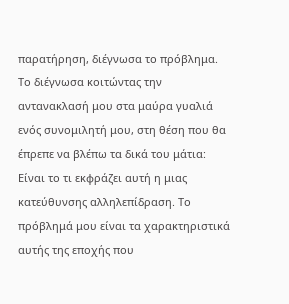παρατήρηση, διέγνωσα το πρόβλημα. Το διέγνωσα κοιτώντας την αντανακλασή μου στα μαύρα γυαλιά ενός συνομιλητή μου, στη θέση που θα έπρεπε να βλέπω τα δικά του μάτια: Είναι το τι εκφράζει αυτή η μιας κατεύθυνσης αλληλεπίδραση. Το πρόβλημά μου είναι τα χαρακτηριστικά αυτής της εποχής που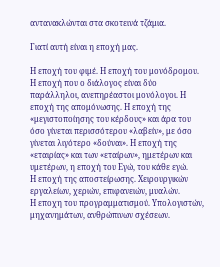αντανακλώνται στα σκοτεινά τζάμια.

Γιατί αυτή είναι η εποχή μας.

Η εποχή του φιμέ. Η εποχή του μονόδρομου. Η εποχή που ο διάλογος είναι δύο παράλληλοι, ανεπηρέαστοι μονόλογοι. Η εποχή της απομόνωσης. Η εποχή της «μεγιστοποίησης του κέρδους» και άρα του όσο γίνεται περισσότερου «λαβείν», με όσο γίνεται λιγότερο «δούναι». Η εποχή της «εταιρίας» και των «εταίρων», ημετέρων και υμετέρων, η εποχή του Εγώ, του κάθε εγώ.
Η εποχή της αποστείρωσης. Χειρουργικών εργαλείων, χεριών, επιφανειών, μυαλών.
Η εποχη του προγραμματισμού. Υπολογιστών, μηχανημάτων, ανθρώπινων σχέσεων.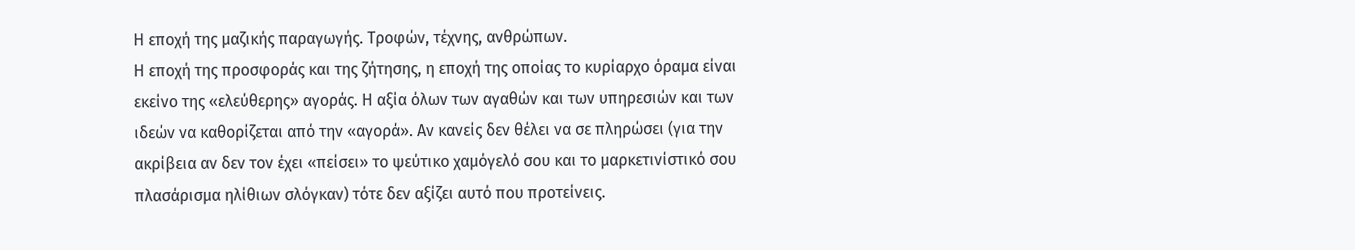Η εποχή της μαζικής παραγωγής. Τροφών, τέχνης, ανθρώπων.
Η εποχή της προσφοράς και της ζήτησης, η εποχή της οποίας το κυρίαρχο όραμα είναι εκείνο της «ελεύθερης» αγοράς. Η αξία όλων των αγαθών και των υπηρεσιών και των ιδεών να καθορίζεται από την «αγορά». Αν κανείς δεν θέλει να σε πληρώσει (για την ακρίβεια αν δεν τον έχει «πείσει» το ψεύτικο χαμόγελό σου και το μαρκετινίστικό σου πλασάρισμα ηλίθιων σλόγκαν) τότε δεν αξίζει αυτό που προτείνεις.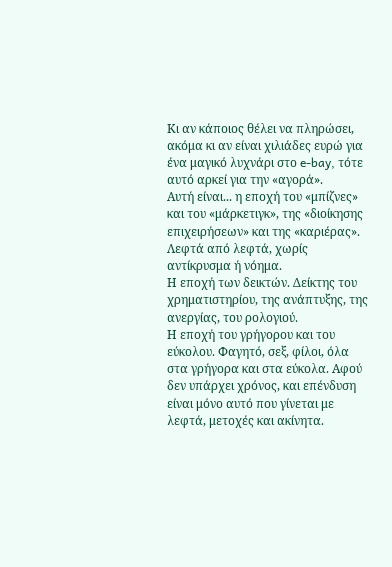Κι αν κάποιος θέλει να πληρώσει, ακόμα κι αν είναι χιλιάδες ευρώ για ένα μαγικό λυχνάρι στο e-bay, τότε αυτό αρκεί για την «αγορά».
Αυτή είναι... η εποχή του «μπίζνες» και του «μάρκετιγκ», της «διοίκησης επιχειρήσεων» και της «καριέρας».
Λεφτά από λεφτά, χωρίς αντίκρυσμα ή νόημα.
Η εποχή των δεικτών. Δείκτης του χρηματιστηρίου, της ανάπτυξης, της ανεργίας, του ρολογιού.
Η εποχή του γρήγορου και του εύκολου. Φαγητό, σεξ, φίλοι, όλα στα γρήγορα και στα εύκολα. Αφού δεν υπάρχει χρόνος, και επένδυση είναι μόνο αυτό που γίνεται με λεφτά, μετοχές και ακίνητα.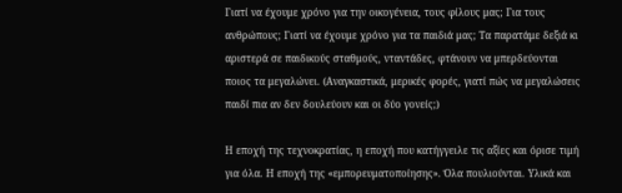Γιατί να έχουμε χρόνο για την οικογένεια, τους φίλους μας; Για τους ανθρώπους; Γιατί να έχουμε χρόνο για τα παιδιά μας; Τα παρατάμε δεξιά κι αριστερά σε παιδικούς σταθμούς, νταντάδες, φτάνουν να μπερδεύονται ποιος τα μεγαλώνει. (Αναγκαστικά, μερικές φορές, γιατί πώς να μεγαλώσεις παιδί πια αν δεν δουλεύουν και οι δύο γονείς;)

Η εποχή της τεχνοκρατίας, η εποχή που κατήγγειλε τις αξίες και όρισε τιμή για όλα. Η εποχή της «εμπορευματοποίησης». Όλα πουλιούνται. Υλικά και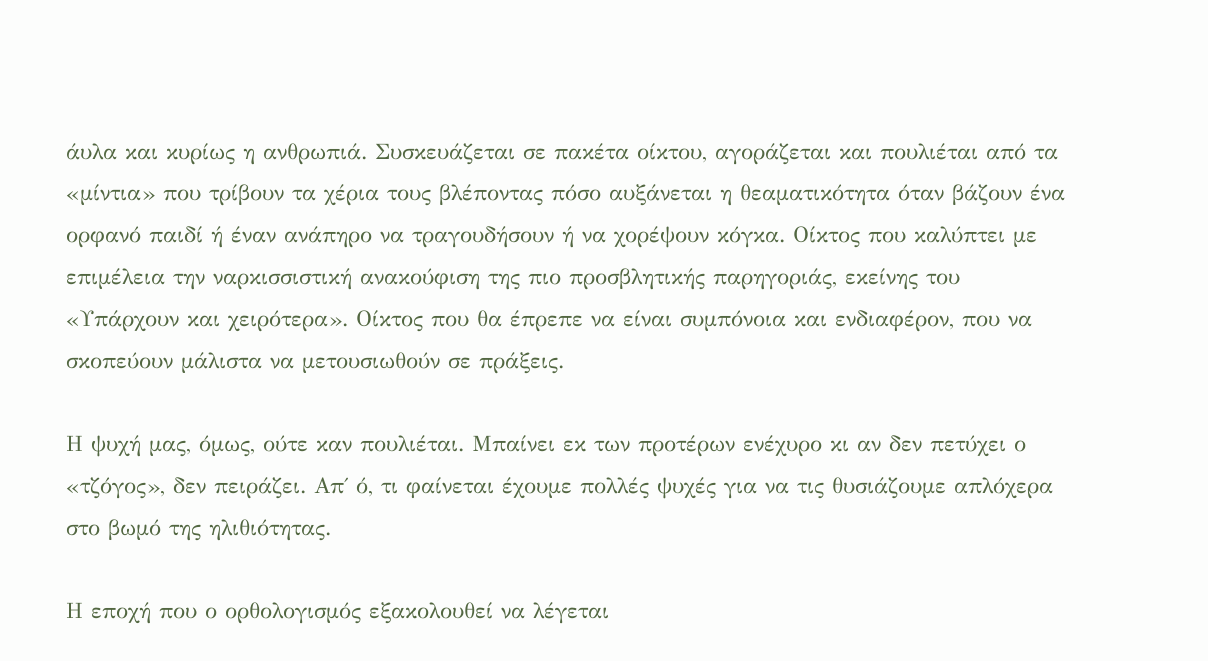άυλα και κυρίως η ανθρωπιά. Συσκευάζεται σε πακέτα οίκτου, αγοράζεται και πουλιέται από τα «μίντια» που τρίβουν τα χέρια τους βλέποντας πόσο αυξάνεται η θεαματικότητα όταν βάζουν ένα ορφανό παιδί ή έναν ανάπηρο να τραγουδήσουν ή να χορέψουν κόγκα. Οίκτος που καλύπτει με επιμέλεια την ναρκισσιστική ανακούφιση της πιο προσβλητικής παρηγοριάς, εκείνης του «Υπάρχουν και χειρότερα». Οίκτος που θα έπρεπε να είναι συμπόνοια και ενδιαφέρον, που να σκοπεύουν μάλιστα να μετουσιωθούν σε πράξεις.

Η ψυχή μας, όμως, ούτε καν πουλιέται. Μπαίνει εκ των προτέρων ενέχυρο κι αν δεν πετύχει ο «τζόγος», δεν πειράζει. Απ΄ ό, τι φαίνεται έχουμε πολλές ψυχές για να τις θυσιάζουμε απλόχερα στο βωμό της ηλιθιότητας.

Η εποχή που ο ορθολογισμός εξακολουθεί να λέγεται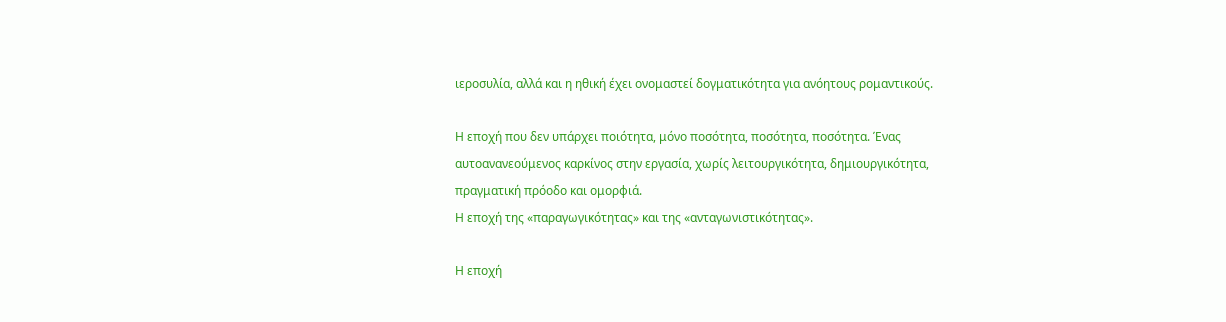ιεροσυλία, αλλά και η ηθική έχει ονομαστεί δογματικότητα για ανόητους ρομαντικούς.

Η εποχή που δεν υπάρχει ποιότητα, μόνο ποσότητα, ποσότητα, ποσότητα. Ένας αυτοανανεούμενος καρκίνος στην εργασία, χωρίς λειτουργικότητα, δημιουργικότητα, πραγματική πρόοδο και ομορφιά.
Η εποχή της «παραγωγικότητας» και της «ανταγωνιστικότητας».

Η εποχή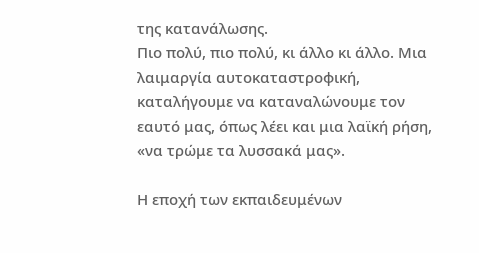της κατανάλωσης.
Πιο πολύ, πιο πολύ, κι άλλο κι άλλο. Μια λαιμαργία αυτοκαταστροφική, καταλήγουμε να καταναλώνουμε τον εαυτό μας, όπως λέει και μια λαϊκή ρήση, «να τρώμε τα λυσσακά μας».

Η εποχή των εκπαιδευμένων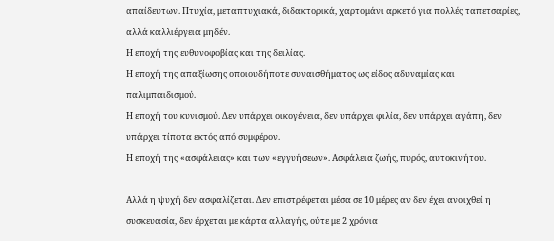απαίδευτων. Πτυχία, μεταπτυχιακά, διδακτορικά, χαρτομάνι αρκετό για πολλές ταπετσαρίες, αλλά καλλιέργεια μηδέν.
Η εποχή της ευθυνοφοβίας και της δειλίας.
Η εποχή της απαξίωσης οποιουδήποτε συναισθήματος ως είδος αδυναμίας και παλιμπαιδισμού.
Η εποχή του κυνισμού. Δεν υπάρχει οικογένεια, δεν υπάρχει φιλία, δεν υπάρχει αγάπη, δεν υπάρχει τίποτα εκτός από συμφέρον.
Η εποχή της «ασφάλειας» και των «εγγυήσεων». Ασφάλεια ζωής, πυρός, αυτοκινήτου.

Αλλά η ψυχή δεν ασφαλίζεται. Δεν επιστρέφεται μέσα σε 10 μέρες αν δεν έχει ανοιχθεί η συσκευασία, δεν έρχεται με κάρτα αλλαγής, ούτε με 2 χρόνια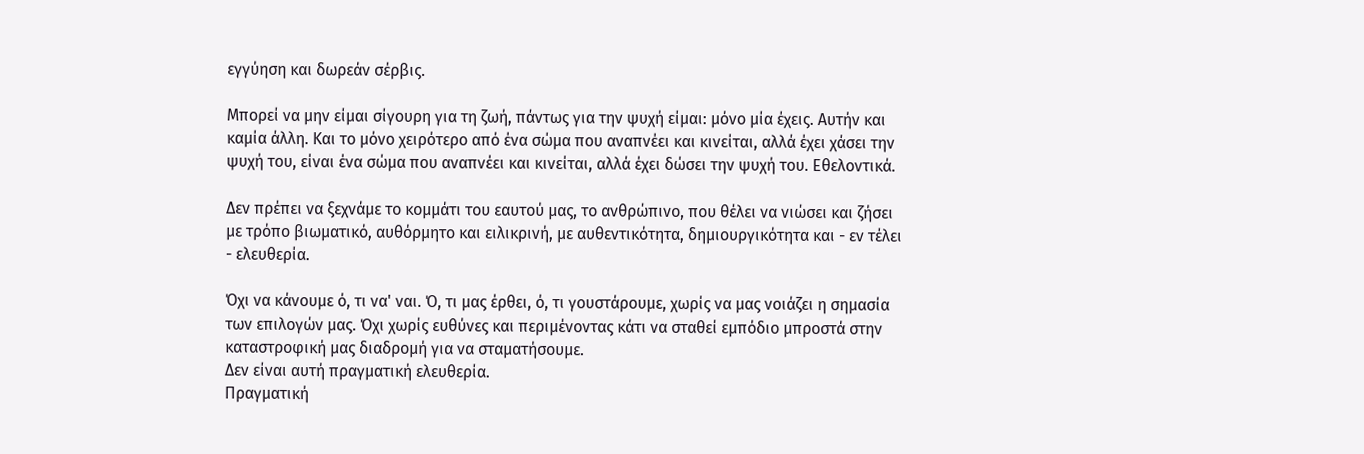εγγύηση και δωρεάν σέρβις.

Μπορεί να μην είμαι σίγουρη για τη ζωή, πάντως για την ψυχή είμαι: μόνο μία έχεις. Αυτήν και καμία άλλη. Και το μόνο χειρότερο από ένα σώμα που αναπνέει και κινείται, αλλά έχει χάσει την ψυχή του, είναι ένα σώμα που αναπνέει και κινείται, αλλά έχει δώσει την ψυχή του. Εθελοντικά.

Δεν πρέπει να ξεχνάμε το κομμάτι του εαυτού μας, το ανθρώπινο, που θέλει να νιώσει και ζήσει με τρόπο βιωματικό, αυθόρμητο και ειλικρινή, με αυθεντικότητα, δημιουργικότητα και - εν τέλει - ελευθερία.

Όχι να κάνουμε ό, τι να' ναι. Ό, τι μας έρθει, ό, τι γουστάρουμε, χωρίς να μας νοιάζει η σημασία των επιλογών μας. Όχι χωρίς ευθύνες και περιμένοντας κάτι να σταθεί εμπόδιο μπροστά στην καταστροφική μας διαδρομή για να σταματήσουμε.
Δεν είναι αυτή πραγματική ελευθερία.
Πραγματική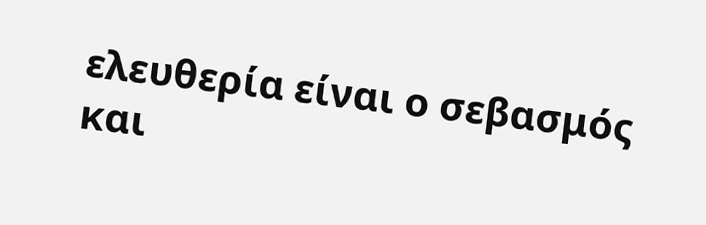ελευθερία είναι ο σεβασμός και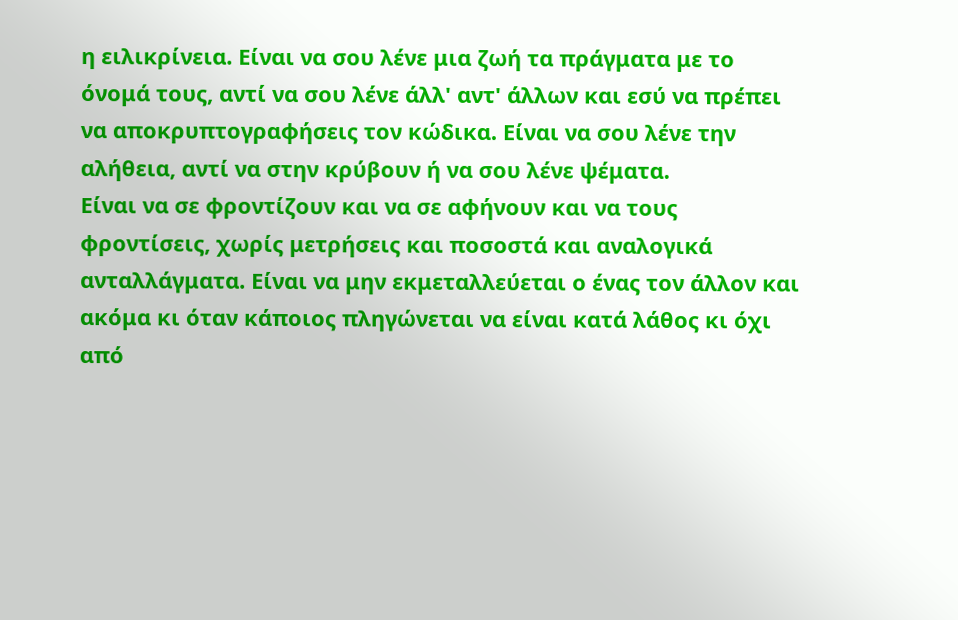η ειλικρίνεια. Είναι να σου λένε μια ζωή τα πράγματα με το όνομά τους, αντί να σου λένε άλλ' αντ' άλλων και εσύ να πρέπει να αποκρυπτογραφήσεις τον κώδικα. Είναι να σου λένε την αλήθεια, αντί να στην κρύβουν ή να σου λένε ψέματα.
Είναι να σε φροντίζουν και να σε αφήνουν και να τους φροντίσεις, χωρίς μετρήσεις και ποσοστά και αναλογικά ανταλλάγματα. Είναι να μην εκμεταλλεύεται ο ένας τον άλλον και ακόμα κι όταν κάποιος πληγώνεται να είναι κατά λάθος κι όχι από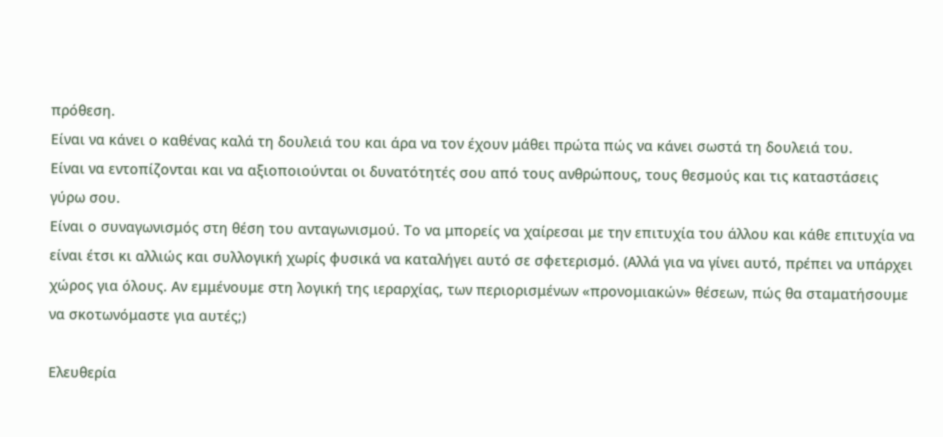πρόθεση.
Είναι να κάνει ο καθένας καλά τη δουλειά του και άρα να τον έχουν μάθει πρώτα πώς να κάνει σωστά τη δουλειά του.
Είναι να εντοπίζονται και να αξιοποιούνται οι δυνατότητές σου από τους ανθρώπους, τους θεσμούς και τις καταστάσεις γύρω σου.
Είναι ο συναγωνισμός στη θέση του ανταγωνισμού. Το να μπορείς να χαίρεσαι με την επιτυχία του άλλου και κάθε επιτυχία να είναι έτσι κι αλλιώς και συλλογική χωρίς φυσικά να καταλήγει αυτό σε σφετερισμό. (Αλλά για να γίνει αυτό, πρέπει να υπάρχει χώρος για όλους. Αν εμμένουμε στη λογική της ιεραρχίας, των περιορισμένων «προνομιακών» θέσεων, πώς θα σταματήσουμε να σκοτωνόμαστε για αυτές;)

Ελευθερία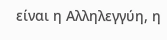είναι η Αλληλεγγύη, η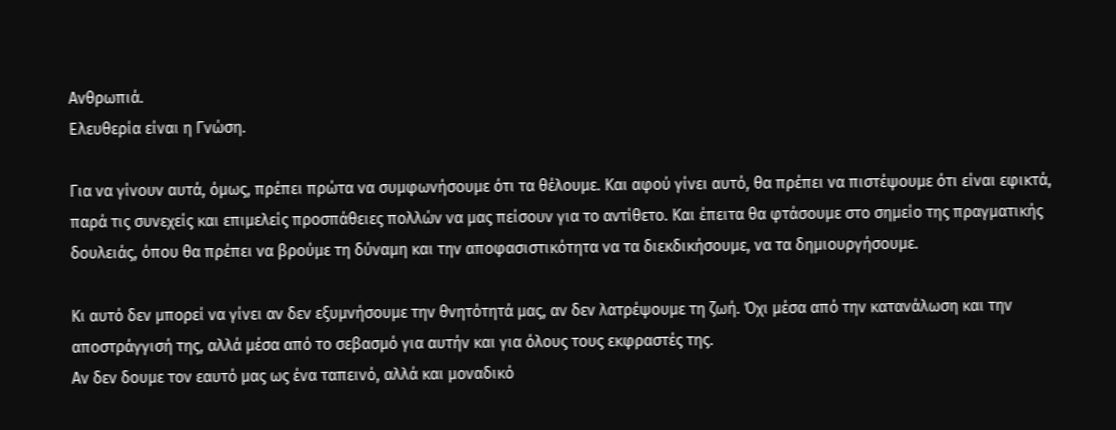Ανθρωπιά.
Ελευθερία είναι η Γνώση.

Για να γίνουν αυτά, όμως, πρέπει πρώτα να συμφωνήσουμε ότι τα θέλουμε. Και αφού γίνει αυτό, θα πρέπει να πιστέψουμε ότι είναι εφικτά, παρά τις συνεχείς και επιμελείς προσπάθειες πολλών να μας πείσουν για το αντίθετο. Και έπειτα θα φτάσουμε στο σημείο της πραγματικής δουλειάς, όπου θα πρέπει να βρούμε τη δύναμη και την αποφασιστικότητα να τα διεκδικήσουμε, να τα δημιουργήσουμε.

Κι αυτό δεν μπορεί να γίνει αν δεν εξυμνήσουμε την θνητότητά μας, αν δεν λατρέψουμε τη ζωή. Όχι μέσα από την κατανάλωση και την αποστράγγισή της, αλλά μέσα από το σεβασμό για αυτήν και για όλους τους εκφραστές της.
Αν δεν δουμε τον εαυτό μας ως ένα ταπεινό, αλλά και μοναδικό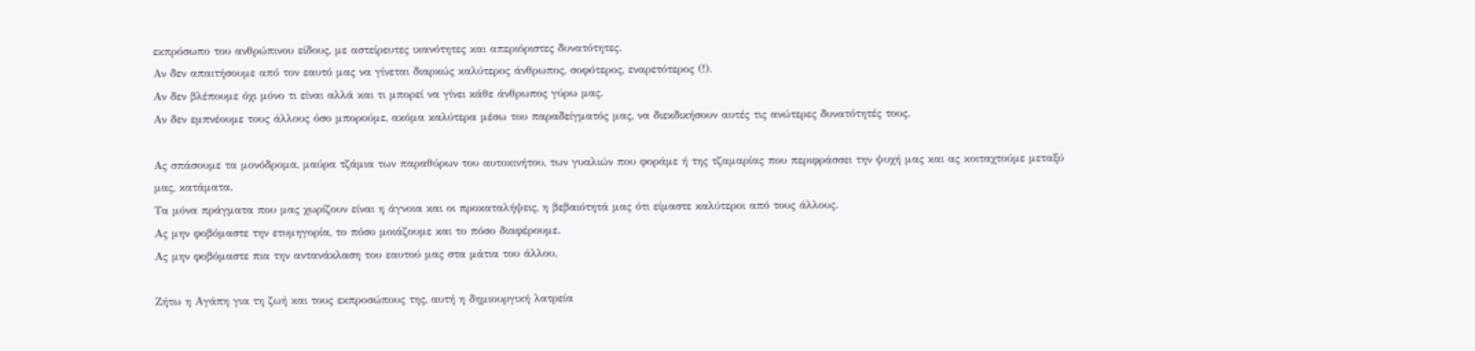εκπρόσωπο του ανθρώπινου είδους, με αστείρευτες ικανότητες και απεριόριστες δυνατότητες.
Αν δεν απαιτήσουμε από τον εαυτό μας να γίνεται διαρκώς καλύτερος άνθρωπος, σοφότερος, εναρετότερος (!).
Αν δεν βλέπουμε όχι μόνο τι είναι αλλά και τι μπορεί να γίνει κάθε άνθρωπος γύρω μας.
Αν δεν εμπνέουμε τους άλλους όσο μπορούμε, ακόμα καλύτερα μέσω του παραδείγματός μας, να διεκδικήσουν αυτές τις ανώτερες δυνατότητές τους.

Ας σπάσουμε τα μονόδρομα, μαύρα τζάμια των παραθύρων του αυτοκινήτου, των γυαλιών που φοράμε ή της τζαμαρίας που περιφράσσει την ψυχή μας και ας κοιταχτούμε μεταξύ μας, κατάματα.
Τα μόνα πράγματα που μας χωρίζουν είναι η άγνοια και οι προκαταλήψεις, η βεβαιότητά μας ότι είμαστε καλύτεροι από τους άλλους.
Ας μην φοβόμαστε την ετυμηγορία, το πόσο μοιάζουμε και το πόσο διαφέρουμε.
Ας μην φοβόμαστε πια την αντανάκλαση του εαυτού μας στα μάτια του άλλου.

Ζήτω η Αγάπη για τη ζωή και τους εκπροσώπους της, αυτή η δημιουργική λατρεία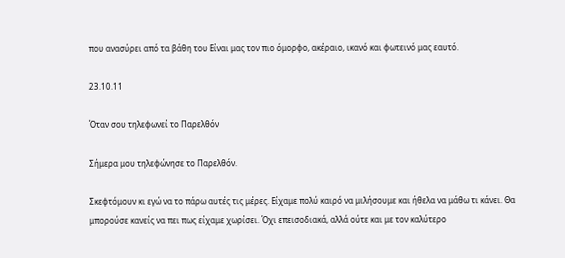που ανασύρει από τα βάθη του Eίναι μας τον πιο όμορφο, ακέραιο, ικανό και φωτεινό μας εαυτό.

23.10.11

Όταν σου τηλεφωνεί το Παρελθόν

Σήμερα μου τηλεφώνησε το Παρελθόν.

Σκεφτόμουν κι εγώ να το πάρω αυτές τις μέρες. Είχαμε πολύ καιρό να μιλήσουμε και ήθελα να μάθω τι κάνει. Θα μπορούσε κανείς να πει πως είχαμε χωρίσει. Όχι επεισοδιακά, αλλά ούτε και με τον καλύτερο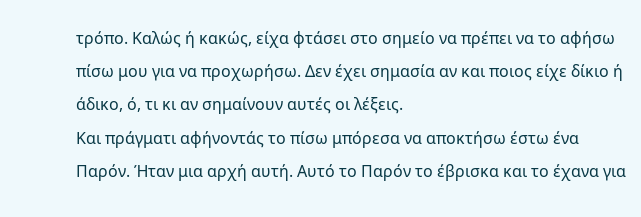τρόπο. Καλώς ή κακώς, είχα φτάσει στο σημείο να πρέπει να το αφήσω πίσω μου για να προχωρήσω. Δεν έχει σημασία αν και ποιος είχε δίκιο ή άδικο, ό, τι κι αν σημαίνουν αυτές οι λέξεις.
Και πράγματι αφήνοντάς το πίσω μπόρεσα να αποκτήσω έστω ένα Παρόν. Ήταν μια αρχή αυτή. Αυτό το Παρόν το έβρισκα και το έχανα για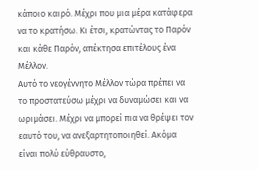κάποιο καιρό. Μέχρι που μια μέρα κατάφερα να το κρατήσω. Κι έτσι, κρατώντας το Παρόν και κάθε Παρόν, απέκτησα επιτέλους ένα Μέλλον.
Αυτό το νεογέννητο Μέλλον τώρα πρέπει να το προστατεύσω μέχρι να δυναμώσει και να ωριμάσει. Μέχρι να μπορεί πια να θρέψει τον εαυτό του, να ανεξαρτητοποιηθεί. Ακόμα είναι πολύ εύθραυστο,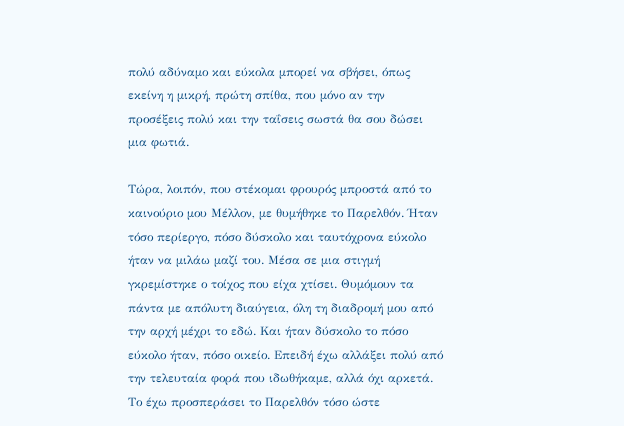πολύ αδύναμο και εύκολα μπορεί να σβήσει, όπως εκείνη η μικρή, πρώτη σπίθα, που μόνο αν την προσέξεις πολύ και την ταΐσεις σωστά θα σου δώσει μια φωτιά.

Τώρα, λοιπόν, που στέκομαι φρουρός μπροστά από το καινούριο μου Μέλλον, με θυμήθηκε το Παρελθόν. Ήταν τόσο περίεργο, πόσο δύσκολο και ταυτόχρονα εύκολο ήταν να μιλάω μαζί του. Μέσα σε μια στιγμή γκρεμίστηκε ο τοίχος που είχα χτίσει. Θυμόμουν τα πάντα με απόλυτη διαύγεια, όλη τη διαδρομή μου από την αρχή μέχρι το εδώ. Και ήταν δύσκολο το πόσο εύκολο ήταν, πόσο οικείο. Επειδή έχω αλλάξει πολύ από την τελευταία φορά που ιδωθήκαμε, αλλά όχι αρκετά. Το έχω προσπεράσει το Παρελθόν τόσο ώστε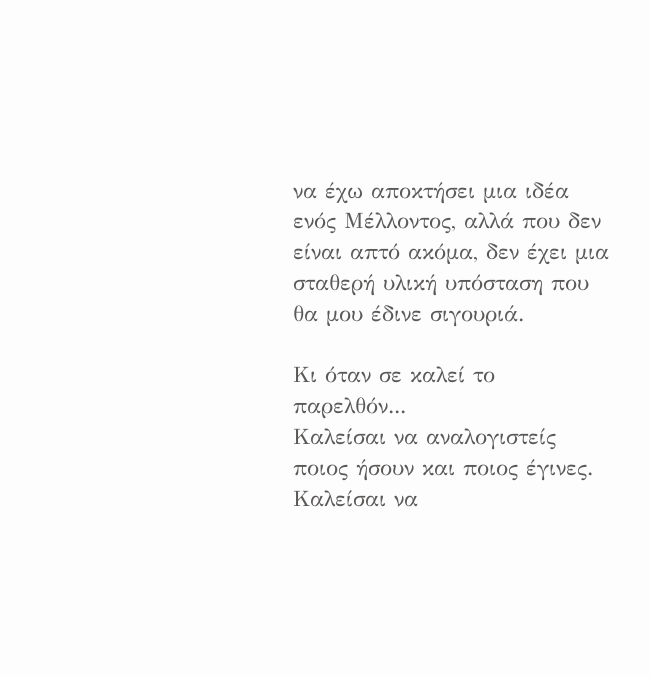να έχω αποκτήσει μια ιδέα ενός Μέλλοντος, αλλά που δεν είναι απτό ακόμα, δεν έχει μια σταθερή υλική υπόσταση που θα μου έδινε σιγουριά.

Κι όταν σε καλεί το παρελθόν...
Καλείσαι να αναλογιστείς ποιος ήσουν και ποιος έγινες.
Καλείσαι να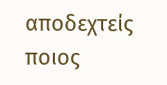αποδεχτείς ποιος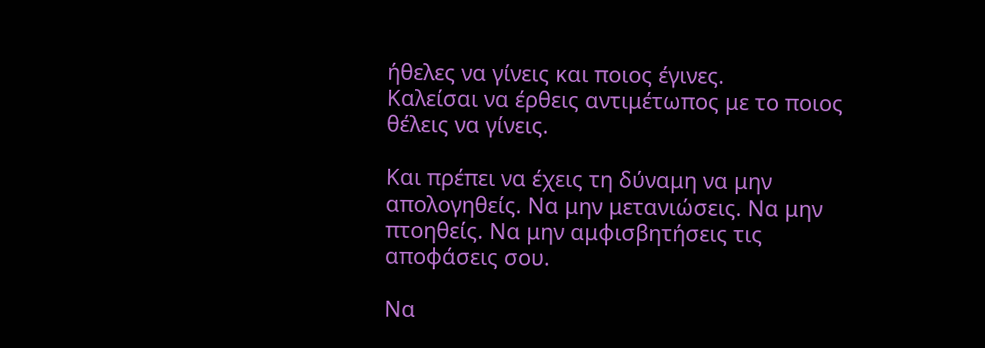ήθελες να γίνεις και ποιος έγινες.
Καλείσαι να έρθεις αντιμέτωπος με το ποιος θέλεις να γίνεις.

Και πρέπει να έχεις τη δύναμη να μην απολογηθείς. Να μην μετανιώσεις. Να μην πτοηθείς. Να μην αμφισβητήσεις τις αποφάσεις σου.

Να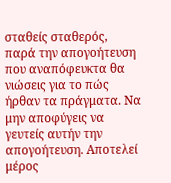σταθείς σταθερός, παρά την απογοήτευση που αναπόφευκτα θα νιώσεις για το πώς ήρθαν τα πράγματα. Να μην αποφύγεις να γευτείς αυτήν την απογοήτευση. Αποτελεί μέρος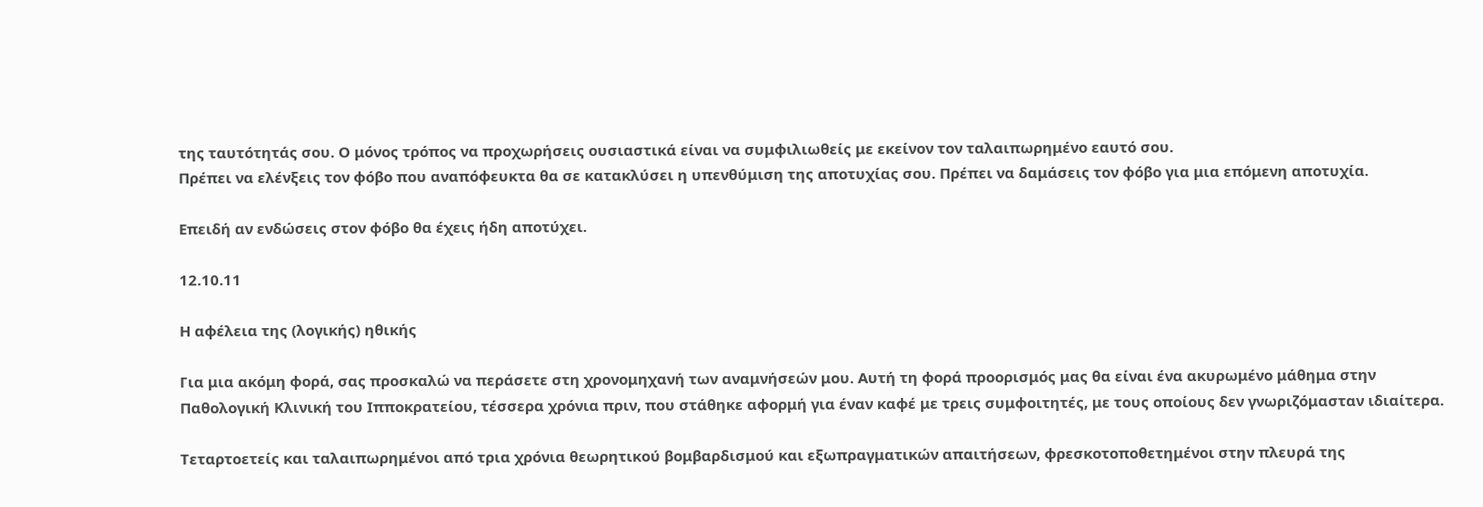της ταυτότητάς σου. Ο μόνος τρόπος να προχωρήσεις ουσιαστικά είναι να συμφιλιωθείς με εκείνον τον ταλαιπωρημένο εαυτό σου.
Πρέπει να ελένξεις τον φόβο που αναπόφευκτα θα σε κατακλύσει η υπενθύμιση της αποτυχίας σου. Πρέπει να δαμάσεις τον φόβο για μια επόμενη αποτυχία.

Επειδή αν ενδώσεις στον φόβο θα έχεις ήδη αποτύχει.

12.10.11

Η αφέλεια της (λογικής) ηθικής

Για μια ακόμη φορά, σας προσκαλώ να περάσετε στη χρονομηχανή των αναμνήσεών μου. Αυτή τη φορά προορισμός μας θα είναι ένα ακυρωμένο μάθημα στην Παθολογική Κλινική του Ιπποκρατείου, τέσσερα χρόνια πριν, που στάθηκε αφορμή για έναν καφέ με τρεις συμφοιτητές, με τους οποίους δεν γνωριζόμασταν ιδιαίτερα.

Τεταρτοετείς και ταλαιπωρημένοι από τρια χρόνια θεωρητικού βομβαρδισμού και εξωπραγματικών απαιτήσεων, φρεσκοτοποθετημένοι στην πλευρά της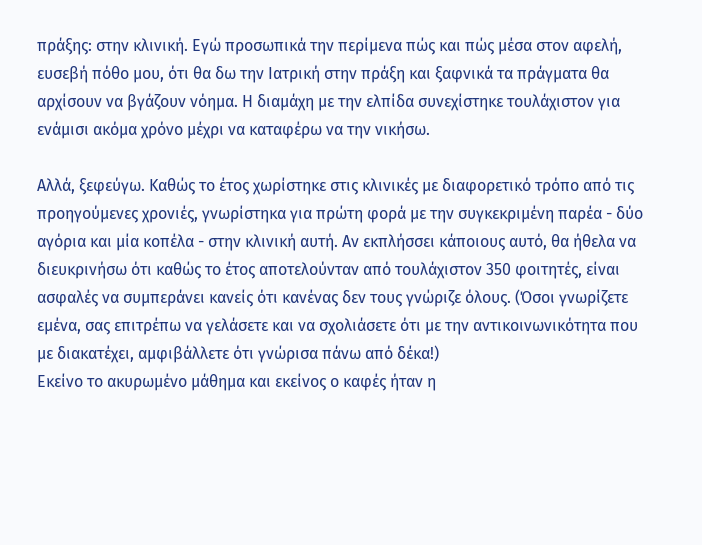πράξης: στην κλινική. Εγώ προσωπικά την περίμενα πώς και πώς μέσα στον αφελή, ευσεβή πόθο μου, ότι θα δω την Ιατρική στην πράξη και ξαφνικά τα πράγματα θα αρχίσουν να βγάζουν νόημα. Η διαμάχη με την ελπίδα συνεχίστηκε τουλάχιστον για ενάμισι ακόμα χρόνο μέχρι να καταφέρω να την νικήσω.

Αλλά, ξεφεύγω. Καθώς το έτος χωρίστηκε στις κλινικές με διαφορετικό τρόπο από τις προηγούμενες χρονιές, γνωρίστηκα για πρώτη φορά με την συγκεκριμένη παρέα - δύο αγόρια και μία κοπέλα - στην κλινική αυτή. Αν εκπλήσσει κάποιους αυτό, θα ήθελα να διευκρινήσω ότι καθώς το έτος αποτελούνταν από τουλάχιστον 350 φοιτητές, είναι ασφαλές να συμπεράνει κανείς ότι κανένας δεν τους γνώριζε όλους. (Όσοι γνωρίζετε εμένα, σας επιτρέπω να γελάσετε και να σχολιάσετε ότι με την αντικοινωνικότητα που με διακατέχει, αμφιβάλλετε ότι γνώρισα πάνω από δέκα!)
Εκείνο το ακυρωμένο μάθημα και εκείνος ο καφές ήταν η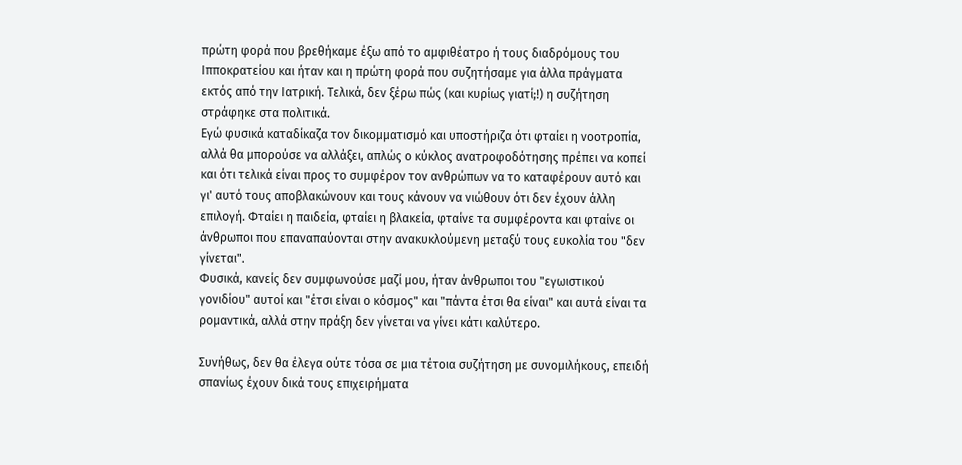πρώτη φορά που βρεθήκαμε έξω από το αμφιθέατρο ή τους διαδρόμους του Ιπποκρατείου και ήταν και η πρώτη φορά που συζητήσαμε για άλλα πράγματα εκτός από την Ιατρική. Τελικά, δεν ξέρω πώς (και κυρίως γιατί;!) η συζήτηση στράφηκε στα πολιτικά.
Εγώ φυσικά καταδίκαζα τον δικομματισμό και υποστήριζα ότι φταίει η νοοτροπία, αλλά θα μπορούσε να αλλάξει, απλώς ο κύκλος ανατροφοδότησης πρέπει να κοπεί και ότι τελικά είναι προς το συμφέρον τον ανθρώπων να το καταφέρουν αυτό και γι' αυτό τους αποβλακώνουν και τους κάνουν να νιώθουν ότι δεν έχουν άλλη επιλογή. Φταίει η παιδεία, φταίει η βλακεία, φταίνε τα συμφέροντα και φταίνε οι άνθρωποι που επαναπαύονται στην ανακυκλούμενη μεταξύ τους ευκολία του "δεν γίνεται".
Φυσικά, κανείς δεν συμφωνούσε μαζί μου, ήταν άνθρωποι του "εγωιστικού γονιδίου" αυτοί και "έτσι είναι ο κόσμος" και "πάντα έτσι θα είναι" και αυτά είναι τα ρομαντικά, αλλά στην πράξη δεν γίνεται να γίνει κάτι καλύτερο.

Συνήθως, δεν θα έλεγα ούτε τόσα σε μια τέτοια συζήτηση με συνομιλήκους, επειδή σπανίως έχουν δικά τους επιχειρήματα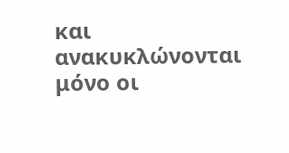και ανακυκλώνονται μόνο οι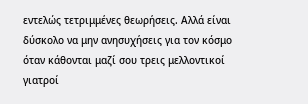εντελώς τετριμμένες θεωρήσεις. Αλλά είναι δύσκολο να μην ανησυχήσεις για τον κόσμο όταν κάθονται μαζί σου τρεις μελλοντικοί γιατροί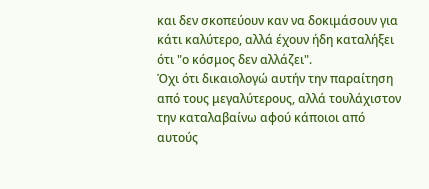και δεν σκοπεύουν καν να δοκιμάσουν για κάτι καλύτερο, αλλά έχουν ήδη καταλήξει ότι "ο κόσμος δεν αλλάζει".
Όχι ότι δικαιολογώ αυτήν την παραίτηση από τους μεγαλύτερους, αλλά τουλάχιστον την καταλαβαίνω αφού κάποιοι από αυτούς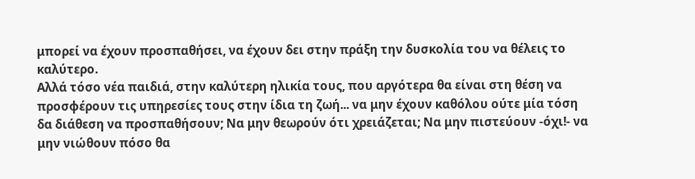μπορεί να έχουν προσπαθήσει, να έχουν δει στην πράξη την δυσκολία του να θέλεις το καλύτερο.
Αλλά τόσο νέα παιδιά, στην καλύτερη ηλικία τους, που αργότερα θα είναι στη θέση να προσφέρουν τις υπηρεσίες τους στην ίδια τη ζωή... να μην έχουν καθόλου ούτε μία τόση δα διάθεση να προσπαθήσουν; Να μην θεωρούν ότι χρειάζεται; Να μην πιστεύουν -όχι!- να μην νιώθουν πόσο θα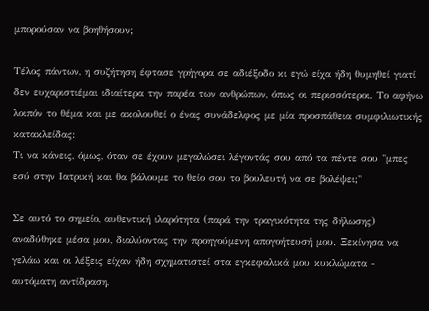μπορούσαν να βοηθήσουν;

Τέλος πάντων, η συζήτηση έφτασε γρήγορα σε αδιέξοδο κι εγώ είχα ήδη θυμηθεί γιατί δεν ευχαριστιέμαι ιδιαίτερα την παρέα των ανθρώπων, όπως οι περισσότεροι. Το αφήνω λοιπόν το θέμα και με ακολουθεί ο ένας συνάδελφος με μία προσπάθεια συμφιλιωτικής κατακλείδας:
Τι να κάνεις, όμως, όταν σε έχουν μεγαλώσει λέγοντάς σου από τα πέντε σου "μπες εσύ στην Ιατρική και θα βάλουμε το θείο σου το βουλευτή να σε βολέψει;"

Σε αυτό το σημείο, αυθεντική ιλαρότητα (παρά την τραγικότητα της δήλωσης) αναδύθηκε μέσα μου, διαλύοντας την προηγούμενη απογοήτευσή μου. Ξεκίνησα να γελάω και οι λέξεις είχαν ήδη σχηματιστεί στα εγκεφαλικά μου κυκλώματα - αυτόματη αντίδραση,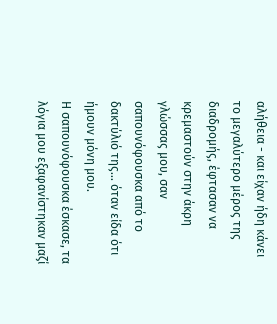αλήθεια - και είχαν ήδη κάνει το μεγαλύτερο μέρος της διαδρομής, έφτασαν να κρεμαστούν στην άκρη γλώσσας μου, σαν σαπουνόφουσκα από το δακτύλιό της... όταν είδα ότι ήμουν μόνη μου.
Η σαπουνόφουσκα έσκασε, τα λόγια μου εξαφανίστηκαν μαζί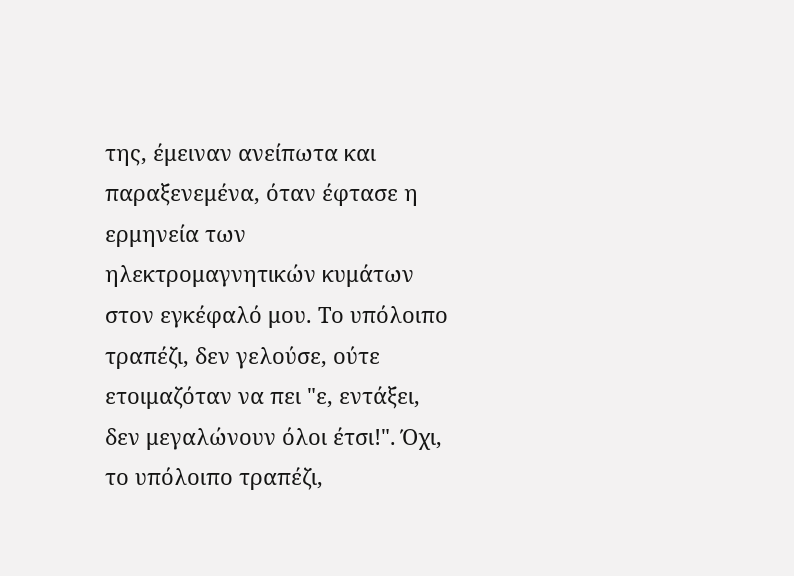της, έμειναν ανείπωτα και παραξενεμένα, όταν έφτασε η ερμηνεία των ηλεκτρομαγνητικών κυμάτων στον εγκέφαλό μου. Το υπόλοιπο τραπέζι, δεν γελούσε, ούτε ετοιμαζόταν να πει "ε, εντάξει, δεν μεγαλώνουν όλοι έτσι!". Όχι, το υπόλοιπο τραπέζι,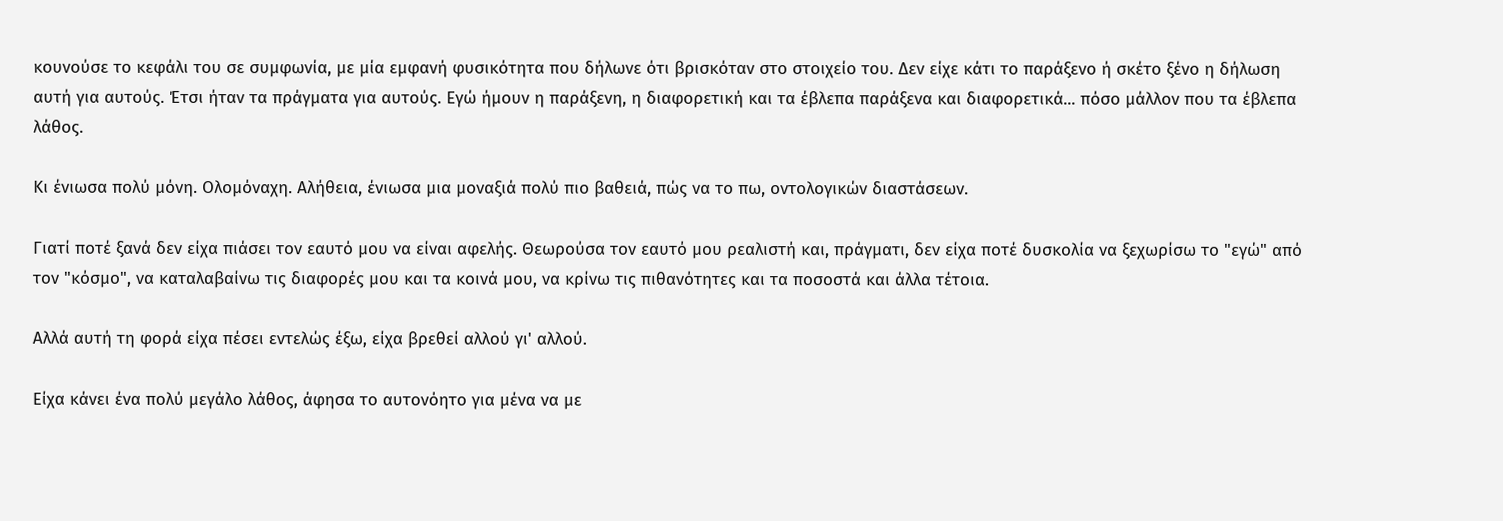κουνούσε το κεφάλι του σε συμφωνία, με μία εμφανή φυσικότητα που δήλωνε ότι βρισκόταν στο στοιχείο του. Δεν είχε κάτι το παράξενο ή σκέτο ξένο η δήλωση αυτή για αυτούς. Έτσι ήταν τα πράγματα για αυτούς. Εγώ ήμουν η παράξενη, η διαφορετική και τα έβλεπα παράξενα και διαφορετικά... πόσο μάλλον που τα έβλεπα λάθος.

Κι ένιωσα πολύ μόνη. Ολομόναχη. Αλήθεια, ένιωσα μια μοναξιά πολύ πιο βαθειά, πώς να το πω, οντολογικών διαστάσεων.

Γιατί ποτέ ξανά δεν είχα πιάσει τον εαυτό μου να είναι αφελής. Θεωρούσα τον εαυτό μου ρεαλιστή και, πράγματι, δεν είχα ποτέ δυσκολία να ξεχωρίσω το "εγώ" από τον "κόσμο", να καταλαβαίνω τις διαφορές μου και τα κοινά μου, να κρίνω τις πιθανότητες και τα ποσοστά και άλλα τέτοια.

Αλλά αυτή τη φορά είχα πέσει εντελώς έξω, είχα βρεθεί αλλού γι' αλλού.

Είχα κάνει ένα πολύ μεγάλο λάθος, άφησα το αυτονόητο για μένα να με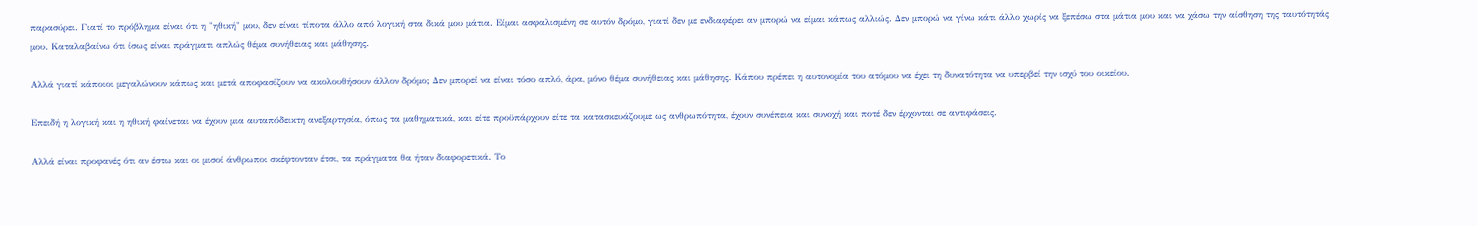παρασύρει. Γιατί το πρόβλημα είναι ότι η "ηθική" μου, δεν είναι τίποτα άλλο από λογική στα δικά μου μάτια. Είμαι ασφαλισμένη σε αυτόν δρόμο, γιατί δεν με ενδιαφέρει αν μπορώ να είμαι κάπως αλλιώς. Δεν μπορώ να γίνω κάτι άλλο χωρίς να ξεπέσω στα μάτια μου και να χάσω την αίσθηση της ταυτότητάς μου. Καταλαβαίνω ότι ίσως είναι πράγματι απλώς θέμα συνήθειας και μάθησης.

Αλλά γιατί κάποιοι μεγαλώνουν κάπως και μετά αποφασίζουν να ακολουθήσουν άλλον δρόμο; Δεν μπορεί να είναι τόσο απλό, άρα, μόνο θέμα συνήθειας και μάθησης. Κάπου πρέπει η αυτονομία του ατόμου να έχει τη δυνατότητα να υπερβεί την ισχύ του οικείου.

Επειδή η λογική και η ηθική φαίνεται να έχουν μια αυταπόδεικτη ανεξαρτησία, όπως τα μαθηματικά, και είτε προϋπάρχουν είτε τα κατασκευάζουμε ως ανθρωπότητα, έχουν συνέπεια και συνοχή και ποτέ δεν έρχονται σε αντιφάσεις.

Αλλά είναι προφανές ότι αν έστω και οι μισοί άνθρωποι σκέφτονταν έτσι, τα πράγματα θα ήταν διαφορετικά. Το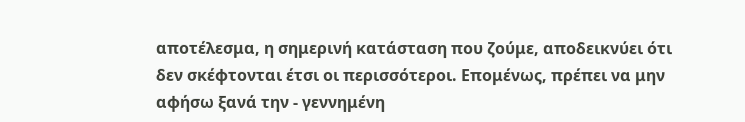αποτέλεσμα, η σημερινή κατάσταση που ζούμε, αποδεικνύει ότι δεν σκέφτονται έτσι οι περισσότεροι. Επομένως, πρέπει να μην αφήσω ξανά την - γεννημένη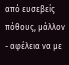από ευσεβείς πόθους, μάλλον - αφέλεια να με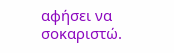αφήσει να σοκαριστώ.